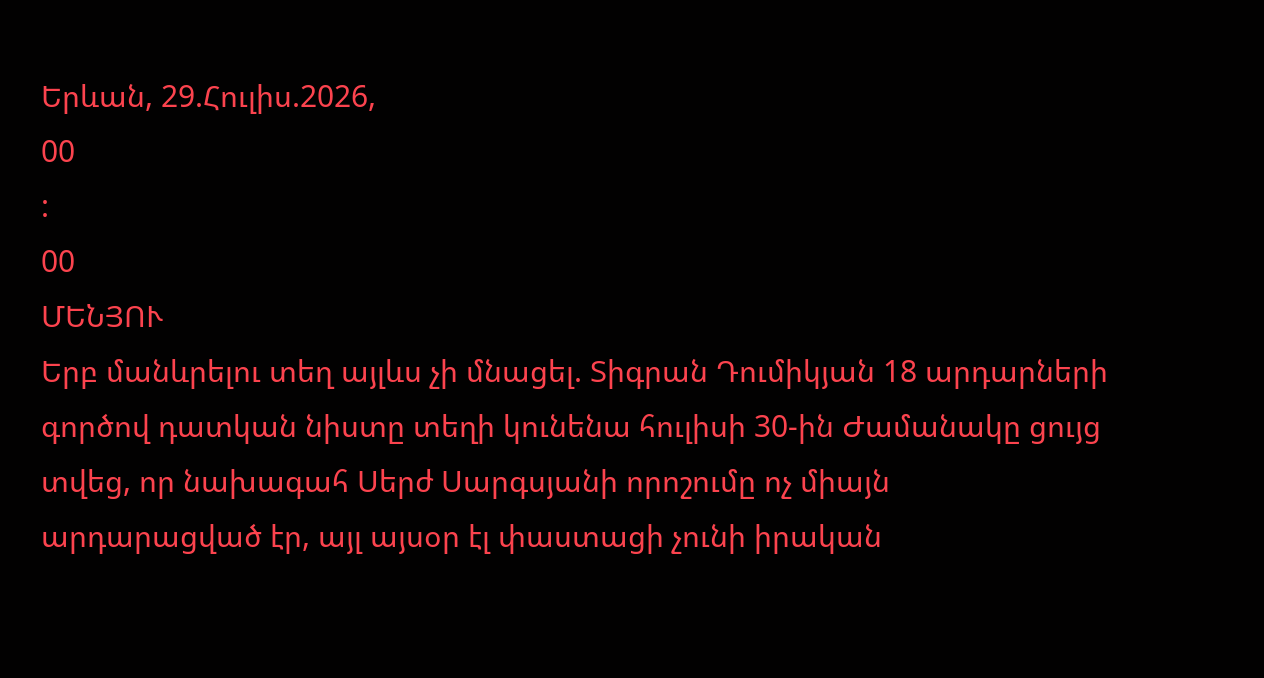Երևան, 29.Հուլիս.2026,
00
:
00
ՄԵՆՅՈՒ
Երբ մանևրելու տեղ այլևս չի մնացել. Տիգրան Դումիկյան 18 արդարների գործով դատկան նիստը տեղի կունենա հուլիսի 30-ին Ժամանակը ցույց տվեց, որ նախագահ Սերժ Սարգսյանի որոշումը ոչ միայն արդարացված էր, այլ այսօր էլ փաստացի չունի իրական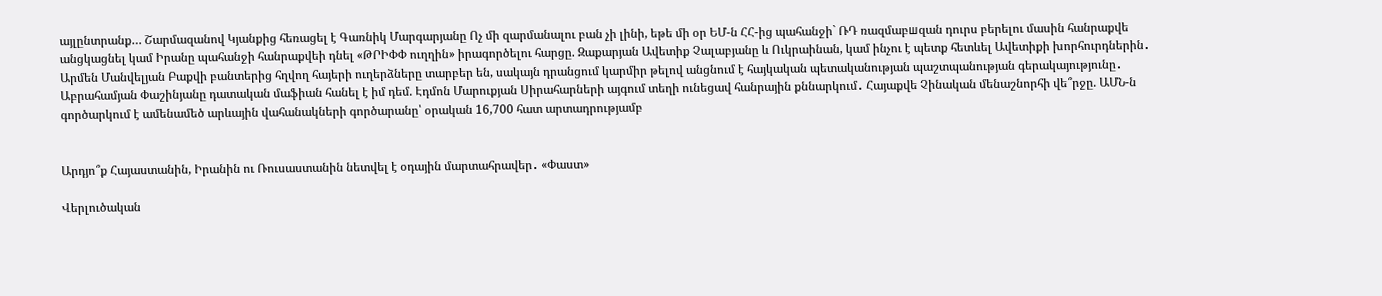այլընտրանք… Շարմազանով Կյանքից հեռացել է Գառնիկ Մարգարյանը Ոչ մի զարմանալու բան չի լինի, եթե մի օր ԵՄ-ն ՀՀ-ից պահանջի` ՌԴ ռազմաբшզան դուրս բերելու մասին հանրաքվե անցկացնել կամ Իրանը պահանջի հանրաքվեի դնել «ԹՐԻՓՓ ուղղին» իրագործելու հարցը. Զաքարյան Ավետիք Չալաբյանը և Ուկրաինան, կամ ինչու է պետք հետևել Ավետիքի խորհուրդներին․ Արմեն Մանվելյան Բաքվի բանտերից հղվող հայերի ուղերձները տարբեր են, սակայն դրանցում կարմիր թելով անցնում է հայկական պետականության պաշտպանության գերակայությունը․ Աբրահամյան Փաշինյանը դատական մաֆիան հանել է իմ դեմ. Էդմոն Մարուքյան Սիրահարների այգում տեղի ունեցավ հանրային քննարկում․ Հայաքվե Չինական մենաշնորհի վե՞րջը. ԱՄՆ-ն գործարկում է ամենամեծ արևային վահանակների գործարանը՝ օրական 16,700 հատ արտադրությամբ


Արդյո՞ք Հայաստանին, Իրանին ու Ռուսաստանին նետվել է օդային մարտահրավեր․ «Փաստ»

Վերլուծական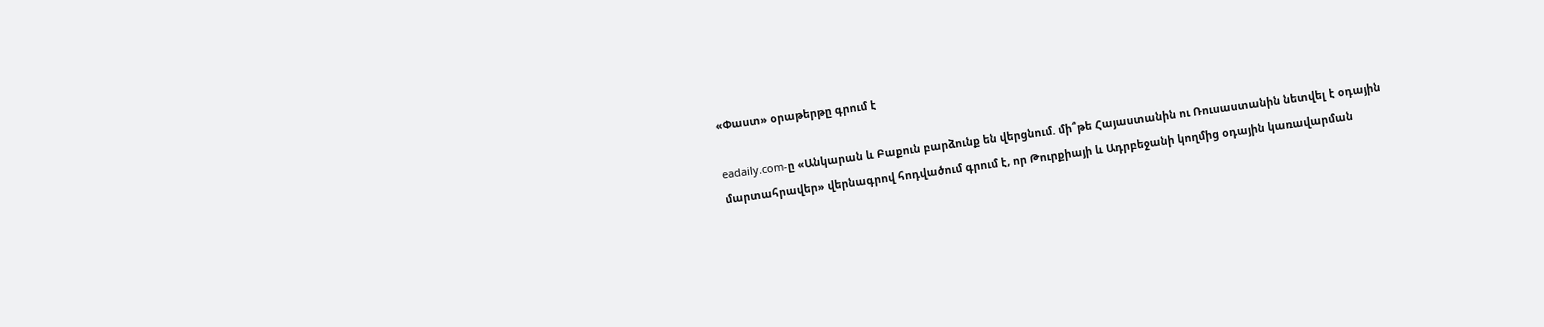«Փաստ» օրաթերթը գրում է

eadaily.com-ը «Անկարան և Բաքուն բարձունք են վերցնում. մի՞թե Հայաստանին ու Ռուսաստանին նետվել է օդային մարտահրավեր» վերնագրով հոդվածում գրում է, որ Թուրքիայի և Ադրբեջանի կողմից օդային կառավարման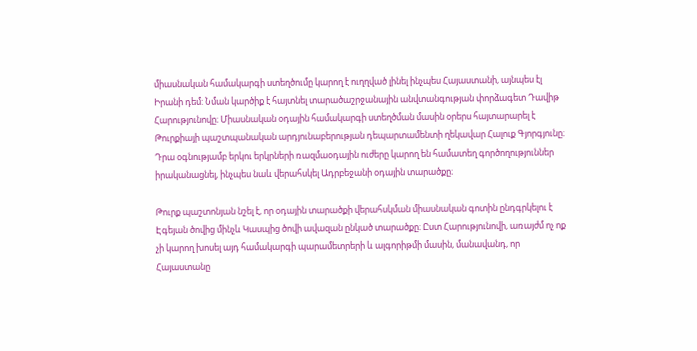միասնական համակարգի ստեղծումը կարող է ուղղված լինել ինչպես Հայաստանի, այնպես էլ Իրանի դեմ: Նման կարծիք է հայտնել տարածաշրջանային անվտանգության փորձագետ Դավիթ Հարությունովը։ Միասնական օդային համակարգի ստեղծման մասին օրերս հայտարարել է Թուրքիայի պաշտպանական արդյունաբերության դեպարտամենտի ղեկավար Հալուք Գյորգյունը։ Դրա օգնությամբ երկու երկրների ռազմաօդային ուժերը կարող են համատեղ գործողություններ իրականացնել, ինչպես նաև վերահսկել Ադրբեջանի օդային տարածքը։

Թուրք պաշտոնյան նշել է, որ օդային տարածքի վերահսկման միասնական գոտին ընդգրկելու է Էգեյան ծովից մինչև Կասպից ծովի ավազան ընկած տարածքը։ Ըստ Հարությունովի, առայժմ ոչ ոք չի կարող խոսել այդ համակարգի պարամետրերի և ալգորիթմի մասին, մանավանդ, որ Հայաստանը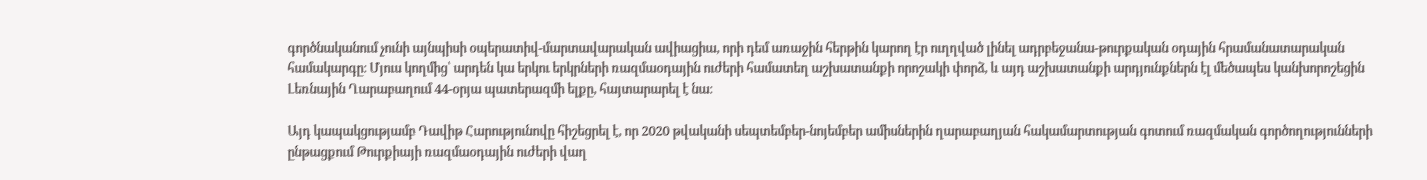գործնականում չունի այնպիսի օպերատիվ-մարտավարական ավիացիա, որի դեմ առաջին հերթին կարող էր ուղղված լինել ադրբեջանա-թուրքական օդային հրամանատարական համակարգը։ Մյուս կողմից՝ արդեն կա երկու երկրների ռազմաօդային ուժերի համատեղ աշխատանքի որոշակի փորձ, և այդ աշխատանքի արդյունքներն էլ մեծապես կանխորոշեցին Լեռնային Ղարաբաղում 44-օրյա պատերազմի ելքը, հայտարարել է նա։

Այդ կապակցությամբ Դավիթ Հարությունովը հիշեցրել է, որ 2020 թվականի սեպտեմբեր-նոյեմբեր ամիսներին ղարաբաղյան հակամարտության գոտում ռազմական գործողությունների ընթացքում Թուրքիայի ռազմաօդային ուժերի վաղ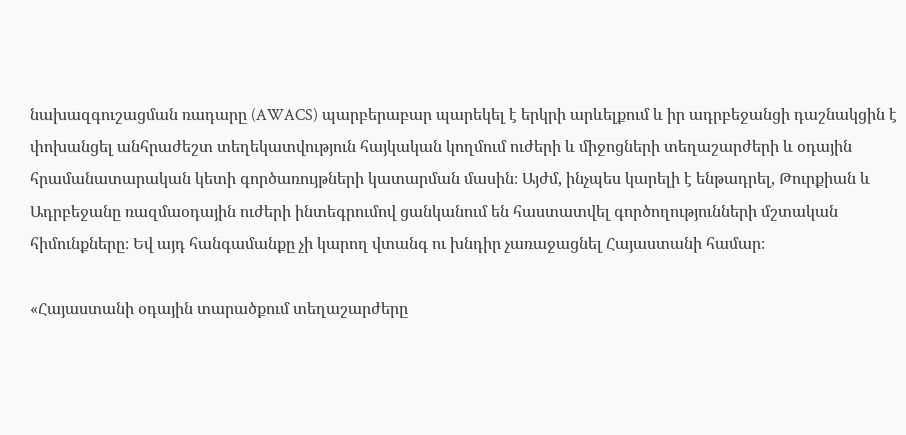նախազգուշացման ռադարը (AWACS) պարբերաբար պարեկել է երկրի արևելքում և իր ադրբեջանցի դաշնակցին է փոխանցել անհրաժեշտ տեղեկատվություն հայկական կողմում ուժերի և միջոցների տեղաշարժերի և օդային հրամանատարական կետի գործառույթների կատարման մասին։ Այժմ, ինչպես կարելի է ենթադրել, Թուրքիան և Ադրբեջանը ռազմաօդային ուժերի ինտեգրումով ցանկանում են հաստատվել գործողությունների մշտական հիմունքները։ Եվ այդ հանգամանքը չի կարող վտանգ ու խնդիր չառաջացնել Հայաստանի համար։

«Հայաստանի օդային տարածքում տեղաշարժերը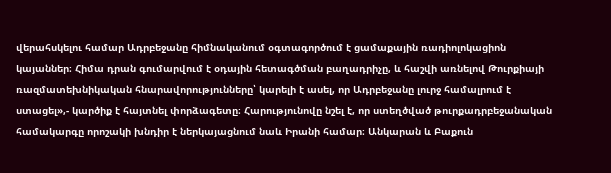վերահսկելու համար Ադրբեջանը հիմնականում օգտագործում է ցամաքային ռադիոլոկացիոն կայաններ։ Հիմա դրան գումարվում է օդային հետագծման բաղադրիչը, և հաշվի առնելով Թուրքիայի ռազմատեխնիկական հնարավորությունները՝ կարելի է ասել, որ Ադրբեջանը լուրջ համալրում է ստացել»,- կարծիք է հայտնել փորձագետը։ Հարությունովը նշել է, որ ստեղծված թուրքադրբեջանական համակարգը որոշակի խնդիր է ներկայացնում նաև Իրանի համար։ Անկարան և Բաքուն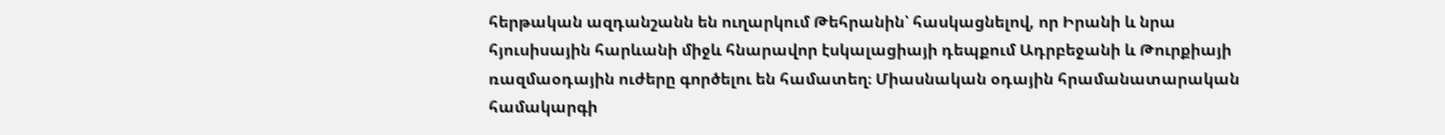հերթական ազդանշանն են ուղարկում Թեհրանին՝ հասկացնելով, որ Իրանի և նրա հյուսիսային հարևանի միջև հնարավոր էսկալացիայի դեպքում Ադրբեջանի և Թուրքիայի ռազմաօդային ուժերը գործելու են համատեղ։ Միասնական օդային հրամանատարական համակարգի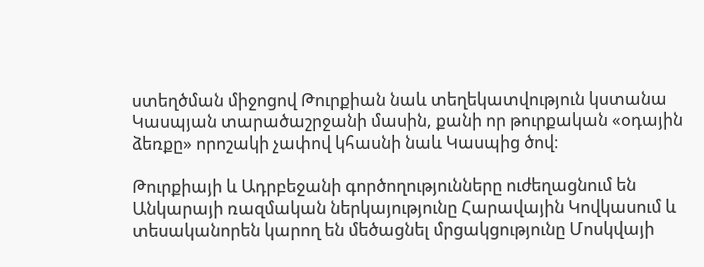ստեղծման միջոցով Թուրքիան նաև տեղեկատվություն կստանա Կասպյան տարածաշրջանի մասին, քանի որ թուրքական «օդային ձեռքը» որոշակի չափով կհասնի նաև Կասպից ծով։

Թուրքիայի և Ադրբեջանի գործողությունները ուժեղացնում են Անկարայի ռազմական ներկայությունը Հարավային Կովկասում և տեսականորեն կարող են մեծացնել մրցակցությունը Մոսկվայի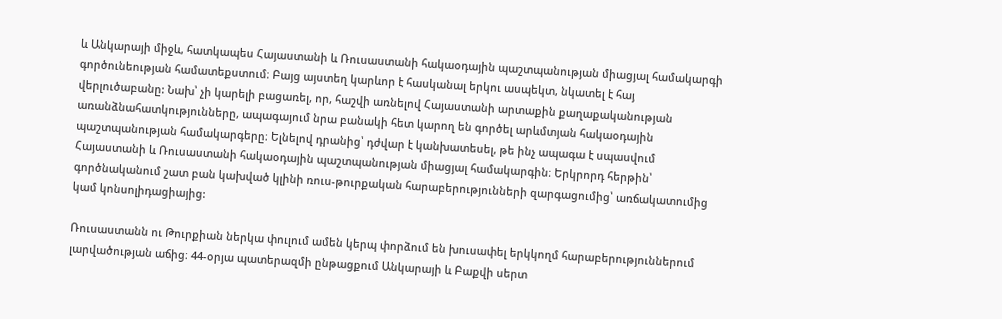և Անկարայի միջև, հատկապես Հայաստանի և Ռուսաստանի հակաօդային պաշտպանության միացյալ համակարգի գործունեության համատեքստում։ Բայց այստեղ կարևոր է հասկանալ երկու ասպեկտ, նկատել է հայ վերլուծաբանը: Նախ՝ չի կարելի բացառել, որ, հաշվի առնելով Հայաստանի արտաքին քաղաքականության առանձնահատկությունները, ապագայում նրա բանակի հետ կարող են գործել արևմտյան հակաօդային պաշտպանության համակարգերը։ Ելնելով դրանից՝ դժվար է կանխատեսել, թե ինչ ապագա է սպասվում Հայաստանի և Ռուսաստանի հակաօդային պաշտպանության միացյալ համակարգին։ Երկրորդ հերթին՝ գործնականում շատ բան կախված կլինի ռուս-թուրքական հարաբերությունների զարգացումից՝ առճակատումից կամ կոնսոլիդացիայից:

Ռուսաստանն ու Թուրքիան ներկա փուլում ամեն կերպ փորձում են խուսափել երկկողմ հարաբերություններում լարվածության աճից։ 44-օրյա պատերազմի ընթացքում Անկարայի և Բաքվի սերտ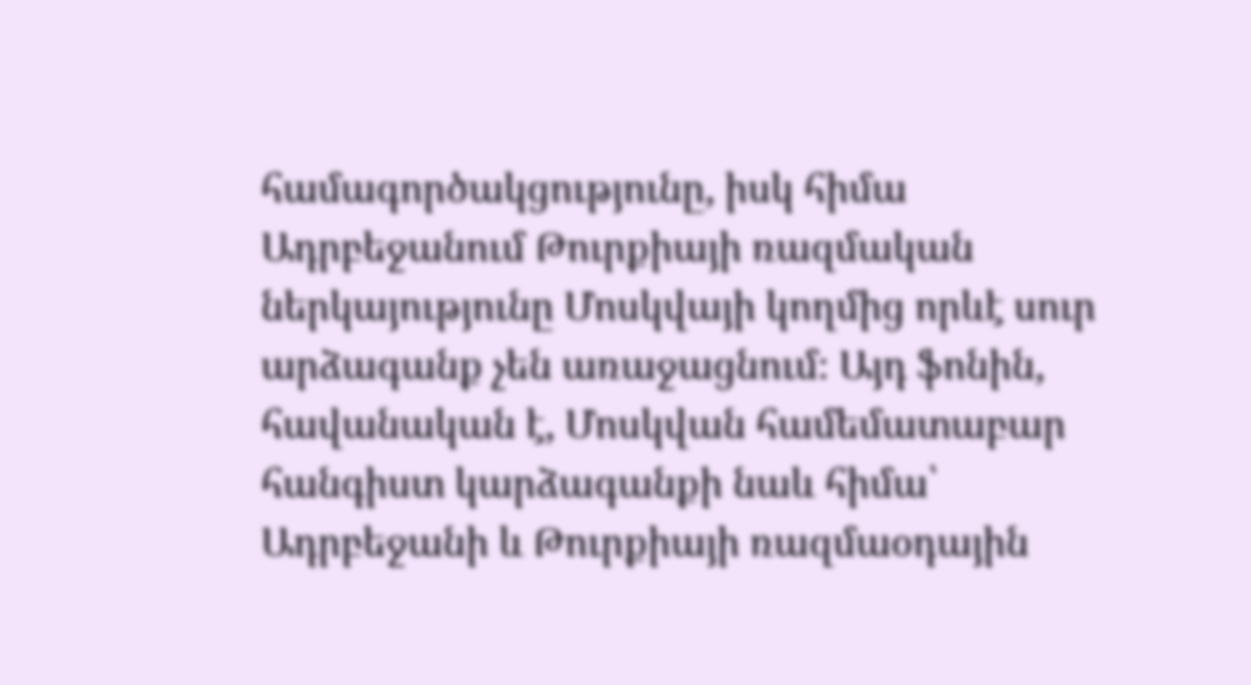համագործակցությունը, իսկ հիմա Ադրբեջանում Թուրքիայի ռազմական ներկայությունը Մոսկվայի կողմից որևէ սուր արձագանք չեն առաջացնում։ Այդ ֆոնին, հավանական է, Մոսկվան համեմատաբար հանգիստ կարձագանքի նաև հիմա՝ Ադրբեջանի և Թուրքիայի ռազմաօդային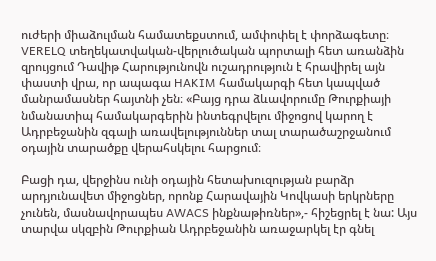ուժերի միաձուլման համատեքստում, ամփոփել է փորձագետը։ VERELQ տեղեկատվական-վերլուծական պորտալի հետ առանձին զրույցում Դավիթ Հարությունովն ուշադրություն է հրավիրել այն փաստի վրա, որ ապագա HAKIM համակարգի հետ կապված մանրամասներ հայտնի չեն։ «Բայց դրա ձևավորումը Թուրքիայի նմանատիպ համակարգերին ինտեգրվելու միջոցով կարող է Ադրբեջանին զգալի առավելություններ տալ տարածաշրջանում օդային տարածքը վերահսկելու հարցում։

Բացի դա, վերջինս ունի օդային հետախուզության բարձր արդյունավետ միջոցներ, որոնք Հարավային Կովկասի երկրները չունեն, մասնավորապես AWACS ինքնաթիռներ»,- հիշեցրել է նա: Այս տարվա սկզբին Թուրքիան Ադրբեջանին առաջարկել էր գնել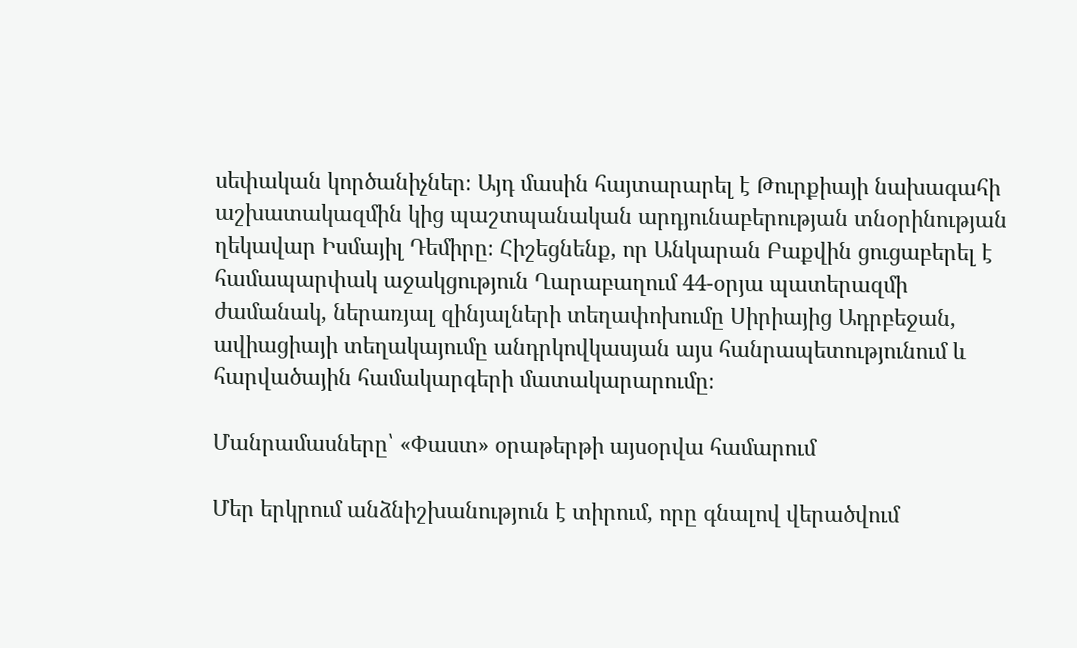սեփական կործանիչներ։ Այդ մասին հայտարարել է Թուրքիայի նախագահի աշխատակազմին կից պաշտպանական արդյունաբերության տնօրինության ղեկավար Իսմայիլ Դեմիրը։ Հիշեցնենք, որ Անկարան Բաքվին ցուցաբերել է համապարփակ աջակցություն Ղարաբաղում 44-օրյա պատերազմի ժամանակ, ներառյալ զինյալների տեղափոխումը Սիրիայից Ադրբեջան, ավիացիայի տեղակայումը անդրկովկասյան այս հանրապետությունում և հարվածային համակարգերի մատակարարումը։

Մանրամասները՝ «Փաստ» օրաթերթի այսօրվա համարում

Մեր երկրում անձնիշխանություն է տիրում, որը գնալով վերածվում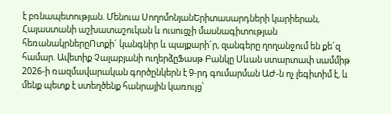է բռնապետության. Մենուա ՍողոմոնյանԵրիտասարդների կարիերան, Հայաստանի աշխատաշուկան և ուսուցչի մասնագիտության հեռանակրներըՈտքի´ կանգնիր և պայքարի´ր, զանգերը ղողանջում են քե´զ համար. Ավետիք Չալաբյանի ուղերձըՖասթ Բանկը Սևան ստարտափ սամմիթ 2026-ի ռազմավարական գործընկերն է 9-րդ գումարման ԱԺ-ն ոչ լեգիտիմ է, և մենք պետք է ստեղծենք հանրային կառույց՝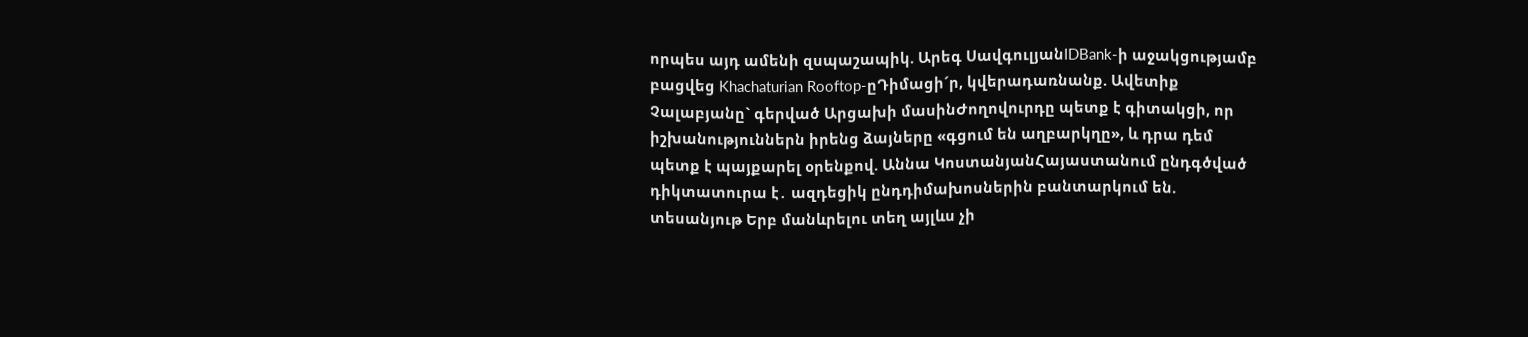որպես այդ ամենի զսպաշապիկ. Արեգ ՍավգուլյանIDBank-ի աջակցությամբ բացվեց Khachaturian Rooftop-ըԴիմացի´ր, կվերադառնանք. Ավետիք Չալաբյանը` գերված Արցախի մասինԺողովուրդը պետք է գիտակցի, որ իշխանություններն իրենց ձայները «գցում են աղբարկղը», և դրա դեմ պետք է պայքարել օրենքով. Աննա ԿոստանյանՀայաստանում ընդգծված դիկտատուրա է․ ազդեցիկ ընդդիմախոսներին բանտարկում են. տեսանյութ Երբ մանևրելու տեղ այլևս չի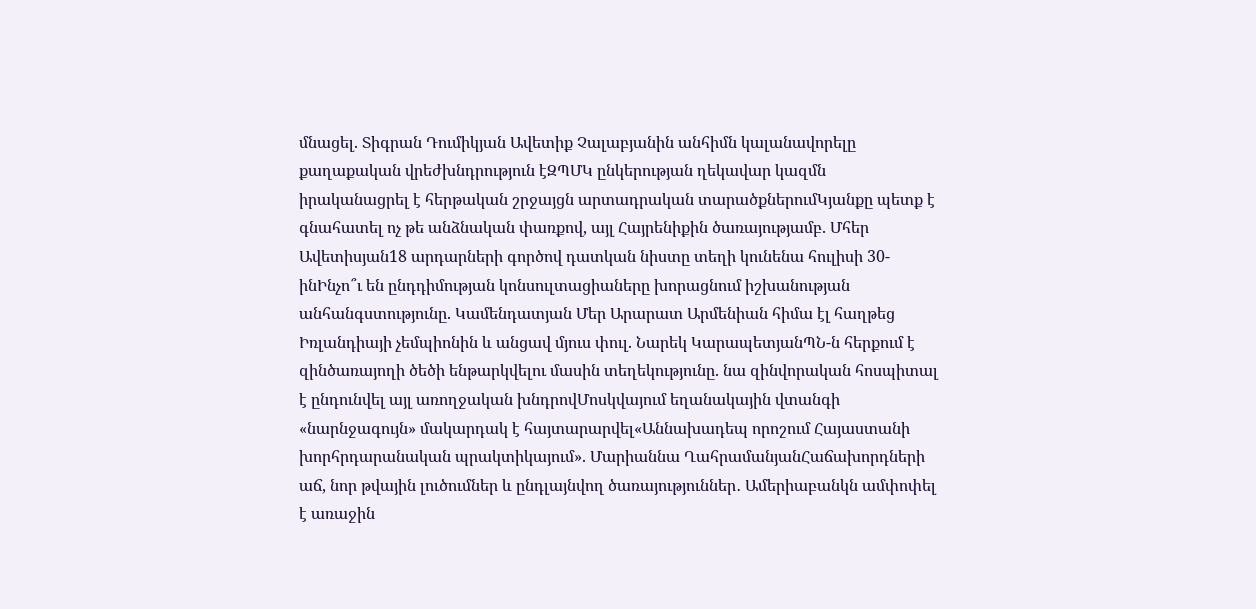մնացել. Տիգրան Դումիկյան Ավետիք Չալաբյանին անհիմն կալանավորելը քաղաքական վրեժխնդրություն էԶՊՄԿ ընկերության ղեկավար կազմն իրականացրել է հերթական շրջայցն արտադրական տարածքներումԿյանքը պետք է գնահատել ոչ թե անձնական փառքով, այլ Հայրենիքին ծառայությամբ. Մհեր Ավետիսյան18 արդարների գործով դատկան նիստը տեղի կունենա հուլիսի 30-ինԻնչո՞ւ են ընդդիմության կոնսուլտացիաները խորացնում իշխանության անհանգստությունը. Կամենդատյան Մեր Արարատ Արմենիան հիմա էլ հաղթեց Իռլանդիայի չեմպիոնին և անցավ մյուս փուլ. Նարեկ ԿարապետյանՊՆ-ն հերքում է զինծառայողի ծեծի ենթարկվելու մասին տեղեկությունը. նա զինվորական հոսպիտալ է ընդունվել այլ առողջական խնդրովՄոսկվայում եղանակային վտանգի «նարնջագույն» մակարդակ է հայտարարվել«Աննախադեպ որոշում Հայաստանի խորհրդարանական պրակտիկայում». Մարիաննա ՂահրամանյանՀաճախորդների աճ, նոր թվային լուծումներ և ընդլայնվող ծառայություններ․ Ամերիաբանկն ամփոփել է առաջին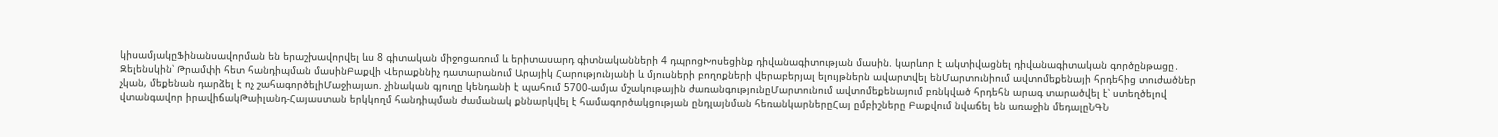կիսամյակըՖինանսավորման են երաշխավորվել ևս 8 գիտական միջոցառում և երիտասարդ գիտնականների 4 դպրոցԽոսեցինք դիվանագիտության մասին. կարևոր է ակտիվացնել դիվանագիտական գործընթացը․ Զելենսկին՝ Թրամփի հետ հանդիպման մասինԲաքվի Վերաքննիչ դատարանում Արայիկ Հարությունյանի և մյուսների բողոքների վերաբերյալ ելույթներն ավարտվել ենՄարտունիում ավտոմեքենայի հրդեհից տուժածներ չկան, մեքենան դարձել է ոչ շահագործելիՄաջիայաո. չինական գյուղը կենդանի է պահում 5700-ամյա մշակութային ժառանգությունըՄարտունում ավտոմեքենայում բռնկված հրդեհն արագ տարածվել է՝ ստեղծելով վտանգավոր իրավիճակԹաիլանդ-Հայաստան երկկողմ հանդիպման ժամանակ քննարկվել է համագործակցության ընդլայնման հեռանկարներըՀայ ըմբիշները Բաքվում նվաճել են առաջին մեդալըՆԳՆ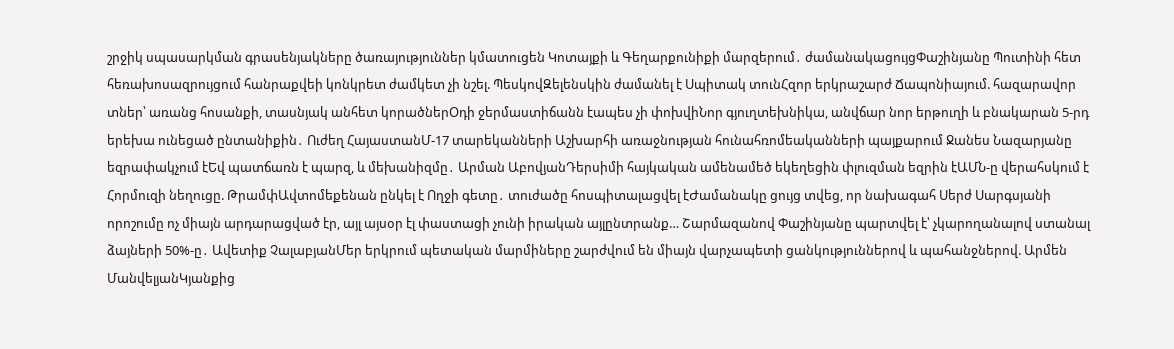շրջիկ սպասարկման գրասենյակները ծառայություններ կմատուցեն Կոտայքի և Գեղարքունիքի մարզերում․ ժամանակացույցՓաշինյանը Պուտինի հետ հեռախոսազրույցում հանրաքվեի կոնկրետ ժամկետ չի նշել. ՊեսկովԶելենսկին ժամանել է Սպիտակ տունՀզոր երկրաշարժ Ճապոնիայում. հազարավոր տներ՝ առանց հոսանքի, տասնյակ անհետ կորածներՕդի ջերմաստիճանն էապես չի փոխվիՆոր գյուղտեխնիկա, անվճար նոր երթուղի և բնակարան 5-րդ երեխա ունեցած ընտանիքին․ Ուժեղ ՀայաստանՄ-17 տարեկանների Աշխարհի առաջնության հունահռոմեականների պայքարում Ջանես Նազարյանը եզրափակչում էԵվ պատճառն է պարզ, և մեխանիզմը․ Արման ԱբովյանԴերսիմի հայկական ամենամեծ եկեղեցին փլուզման եզրին էԱՄՆ-ը վերահսկում է Հորմուզի նեղուցը. ԹրամփԱվտոմեքենան ընկել է Ողջի գետը․ տուժածը հոսպիտալացվել էԺամանակը ցույց տվեց, որ նախագահ Սերժ Սարգսյանի որոշումը ոչ միայն արդարացված էր, այլ այսօր էլ փաստացի չունի իրական այլընտրանք… Շարմազանով Փաշինյանը պարտվել է՝ չկարողանալով ստանալ ձայների 50%-ը․ Ավետիք ՉալաբյանՄեր երկրում պետական մարմիները շարժվում են միայն վարչապետի ցանկություններով և պահանջներով. Արմեն ՄանվելյանԿյանքից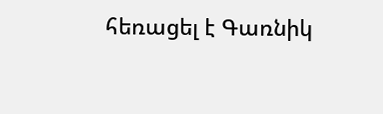հեռացել է Գառնիկ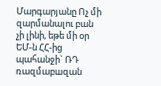Մարգարյանը Ոչ մի զարմանալու բան չի լինի, եթե մի օր ԵՄ-ն ՀՀ-ից պահանջի` ՌԴ ռազմաբшզան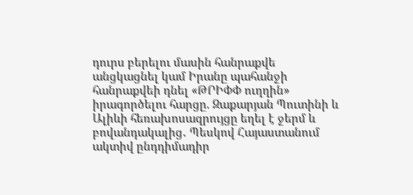դուրս բերելու մասին հանրաքվե անցկացնել կամ Իրանը պահանջի հանրաքվեի դնել «ԹՐԻՓՓ ուղղին» իրագործելու հարցը. Զաքարյան Պուտինի և Ալիևի հեռախոսազրույցը եղել է ջերմ և բովանդակալից․ Պեսկով Հայաստանում ակտիվ ընդդիմադիր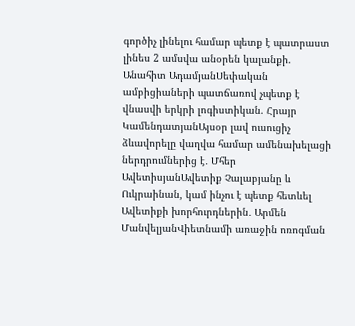գործիչ լինելու համար պետք է պատրաստ լինես 2 ամսվա անօրեն կալանքի. Անահիտ ԱդամյանՍեփական ամբիցիաների պատճառով չպետք է վնասվի երկրի լոգիստիկան. Հրայր ԿամենդատյանԱյսօր լավ ուսուցիչ ձևավորելը վաղվա համար ամենախելացի ներդրումներից է․ Մհեր ԱվետիսյանԱվետիք Չալաբյանը և Ուկրաինան, կամ ինչու է պետք հետևել Ավետիքի խորհուրդներին․ Արմեն ՄանվելյանՎիետնամի առաջին ոռոգման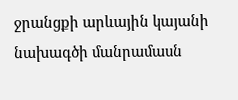ջրանցքի արևային կայանի նախագծի մանրամասն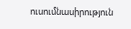ուսումնասիրություն